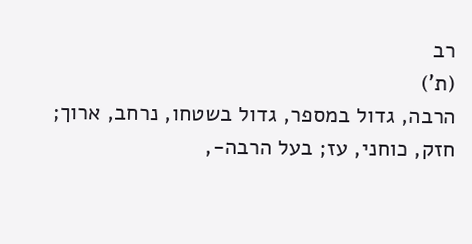רב
(ת')
הרבה, גדול במספר, גדול בשטחו, נרחב, ארוך; חזק, כוחני, עז; בעל הרבה-,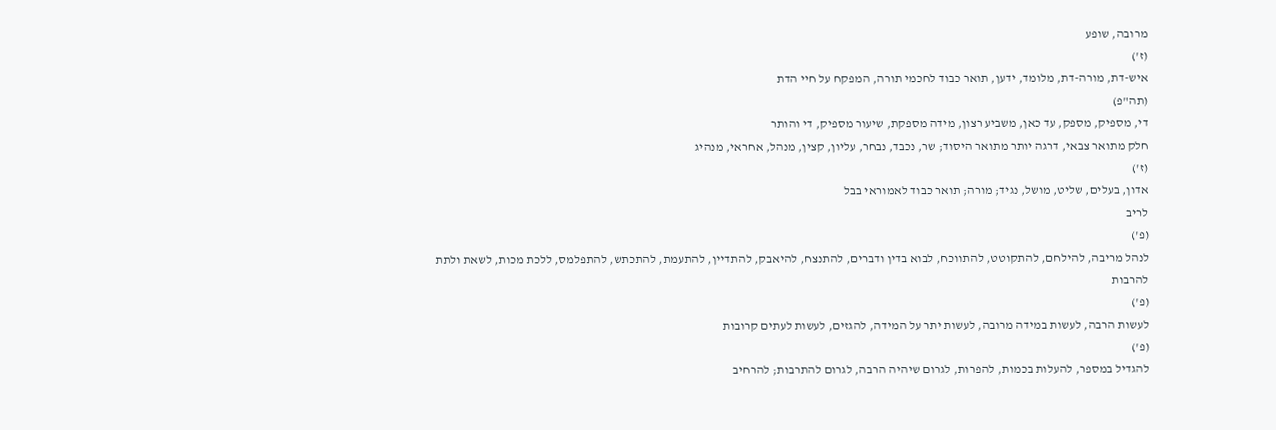מרובה, שופע
(ז')
איש-דת, מורה-דת, מלומד, ידען, תואר כבוד לחכמי תורה, המפקח על חיי הדת
(תה"פ)
די, מספיק, מספק, עד כאן, משביע רצון, מידה מספקת, שיעור מספיק, די והותר
חלק מתואר צבאי, דרגה יותר מתואר היסוד; שר, נכבד, נבחר, עליון, קצין, מנהל, אחראי, מנהיג
(ז')
אדון, בעלים, שליט, מושל, נגיד; מורה; תואר כבוד לאמוראי בבל
לריב
(פ')
לנהל מריבה, להילחם, להתקוטט, להתווכח, לבוא בדין ודברים, להתנצח, להיאבק, להתדיין, להתעמת, להתכתש, להתפלמס, ללכת מכות, לשאת ולתת
להרבות
(פ')
לעשות הרבה, לעשות במידה מרובה, לעשות יתר על המידה, להגזים, לעשות לעתים קרובות
(פ')
להגדיל במספר, להעלות בכמות, להפרות, לגרום שיהיה הרבה, לגרום להתרבות; להרחיב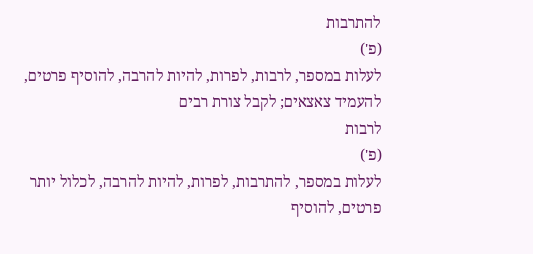להתרבות
(פ')
לעלות במספר, לרבות, לפרות, להיות להרבה, להוסיף פרטים, להעמיד צאצאים; לקבל צורת רבים
לרבות
(פ')
לעלות במספר, להתרבות, לפרות, להיות להרבה, לכלול יותר פרטים, להוסיף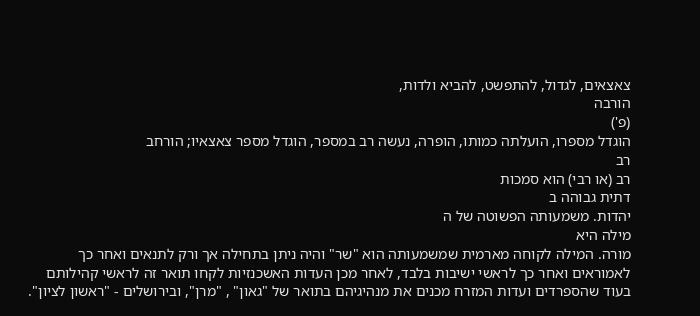צאצאים, לגדול, להתפשט, להביא ולדות,
הורבה
(פ')
הוגדל מספרו, הועלתה כמותו, הופרה, נעשה רב במספר, הוגדל מספר צאצאיו; הורחב
רב
רב (או רבי) הוא סמכות
דתית גבוהה ב
יהדות. משמעותה הפשוטה של ה
מילה היא
מורה. המילה לקוחה מארמית שמשמעותה הוא "שר" והיה ניתן בתחילה אך ורק לתנאים ואחר כך לאמוראים ואחר כך לראשי ישיבות בלבד, לאחר מכן העדות האשכנזיות לקחו תואר זה לראשי קהילותם בעוד שהספרדים ועדות המזרח מכנים את מנהיגיהם בתואר של "גאון" , "מרן", ובירושלים - "ראשון לציון".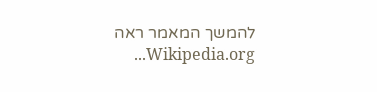להמשך המאמר ראה Wikipedia.org...